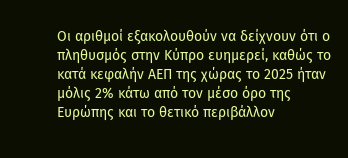Οι αριθμοί εξακολουθούν να δείχνουν ότι ο πληθυσμός στην Κύπρο ευημερεί, καθώς το κατά κεφαλήν ΑΕΠ της χώρας το 2025 ήταν μόλις 2% κάτω από τον μέσο όρο της Ευρώπης και το θετικό περιβάλλον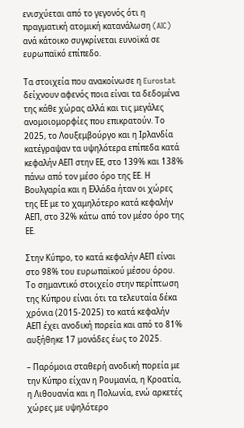ενισχύεται από το γεγονός ότι η πραγματική ατομική κατανάλωση (AIC) ανά κάτοικο συγκρίνεται ευνοϊκά σε ευρωπαϊκό επίπεδο.

Τα στοιχεία που ανακοίνωσε η Eurostat δείχνουν αφενός ποια είναι τα δεδομένα της κάθε χώρας αλλά και τις μεγάλες ανομοιομορφίες που επικρατούν. Το 2025, το Λουξεμβούργο και η Ιρλανδία κατέγραψαν τα υψηλότερα επίπεδα κατά κεφαλήν ΑΕΠ στην ΕΕ, στο 139% και 138% πάνω από τον μέσο όρο της ΕΕ. Η Βουλγαρία και η Ελλάδα ήταν οι χώρες της ΕΕ με το χαμηλότερο κατά κεφαλήν ΑΕΠ, στο 32% κάτω από τον μέσο όρο της ΕΕ.

Στην Κύπρο, το κατά κεφαλήν ΑΕΠ είναι στο 98% του ευρωπαϊκού μέσου όρου. Το σημαντικό στοιχείο στην περίπτωση της Κύπρου είναι ότι τα τελευταία δέκα χρόνια (2015-2025) το κατά κεφαλήν ΑΕΠ έχει ανοδική πορεία και από το 81% αυξήθηκε 17 μονάδες έως το 2025.

– Παρόμοια σταθερή ανοδική πορεία με την Κύπρο είχαν η Ρουμανία, η Κροατία, η Λιθουανία και η Πολωνία, ενώ αρκετές χώρες με υψηλότερο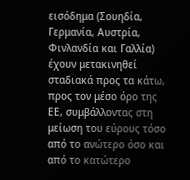εισόδημα (Σουηδία, Γερμανία, Αυστρία, Φινλανδία και Γαλλία) έχουν μετακινηθεί σταδιακά προς τα κάτω, προς τον μέσο όρο της ΕΕ, συμβάλλοντας στη μείωση του εύρους τόσο από το ανώτερο όσο και από το κατώτερο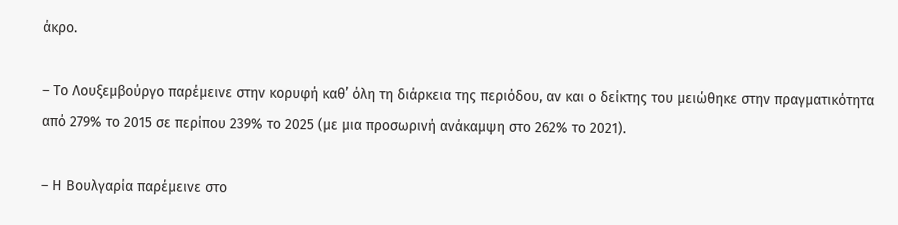άκρο.

– Το Λουξεμβούργο παρέμεινε στην κορυφή καθ’ όλη τη διάρκεια της περιόδου, αν και ο δείκτης του μειώθηκε στην πραγματικότητα από 279% το 2015 σε περίπου 239% το 2025 (με μια προσωρινή ανάκαμψη στο 262% το 2021).

– Η Βουλγαρία παρέμεινε στο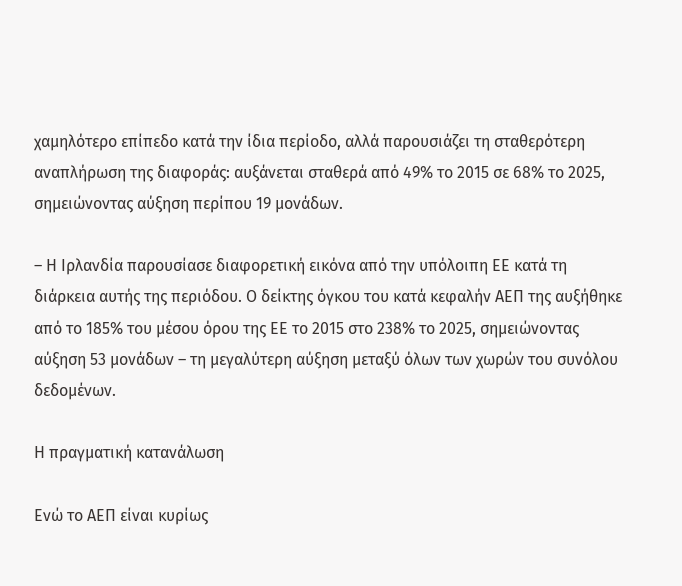χαμηλότερο επίπεδο κατά την ίδια περίοδο, αλλά παρουσιάζει τη σταθερότερη αναπλήρωση της διαφοράς: αυξάνεται σταθερά από 49% το 2015 σε 68% το 2025, σημειώνοντας αύξηση περίπου 19 μονάδων.

– Η Ιρλανδία παρουσίασε διαφορετική εικόνα από την υπόλοιπη ΕΕ κατά τη διάρκεια αυτής της περιόδου. Ο δείκτης όγκου του κατά κεφαλήν ΑΕΠ της αυξήθηκε από το 185% του μέσου όρου της ΕΕ το 2015 στο 238% το 2025, σημειώνοντας αύξηση 53 μονάδων – τη μεγαλύτερη αύξηση μεταξύ όλων των χωρών του συνόλου δεδομένων.

Η πραγματική κατανάλωση

Ενώ το ΑΕΠ είναι κυρίως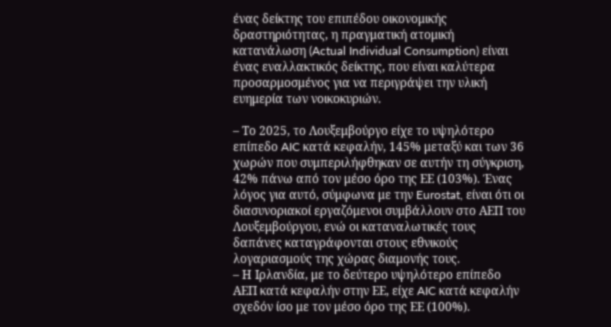ένας δείκτης του επιπέδου οικονομικής δραστηριότητας, η πραγματική ατομική κατανάλωση (Actual Individual Consumption) είναι ένας εναλλακτικός δείκτης, που είναι καλύτερα προσαρμοσμένος για να περιγράψει την υλική ευημερία των νοικοκυριών.

– Το 2025, το Λουξεμβούργο είχε το υψηλότερο επίπεδο AIC κατά κεφαλήν, 145% μεταξύ και των 36 χωρών που συμπεριλήφθηκαν σε αυτήν τη σύγκριση, 42% πάνω από τον μέσο όρο της ΕΕ (103%). Ένας λόγος για αυτό, σύμφωνα με την Eurostat, είναι ότι οι διασυνοριακοί εργαζόμενοι συμβάλλουν στο ΑΕΠ του Λουξεμβούργου, ενώ οι καταναλωτικές τους δαπάνες καταγράφονται στους εθνικούς λογαριασμούς της χώρας διαμονής τους.
– Η Ιρλανδία, με το δεύτερο υψηλότερο επίπεδο ΑΕΠ κατά κεφαλήν στην ΕΕ, είχε AIC κατά κεφαλήν σχεδόν ίσο με τον μέσο όρο της ΕΕ (100%).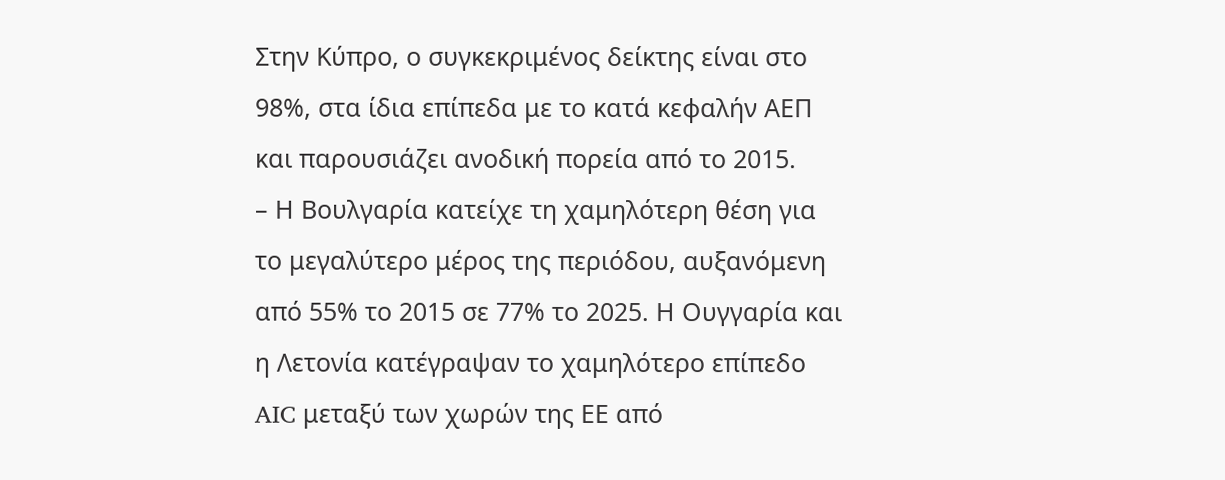Στην Κύπρο, ο συγκεκριμένος δείκτης είναι στο 98%, στα ίδια επίπεδα με το κατά κεφαλήν ΑΕΠ και παρουσιάζει ανοδική πορεία από το 2015.
– Η Βουλγαρία κατείχε τη χαμηλότερη θέση για το μεγαλύτερο μέρος της περιόδου, αυξανόμενη από 55% το 2015 σε 77% το 2025. Η Ουγγαρία και η Λετονία κατέγραψαν το χαμηλότερο επίπεδο AIC μεταξύ των χωρών της ΕΕ από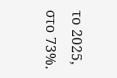το 2025, στο 73%.